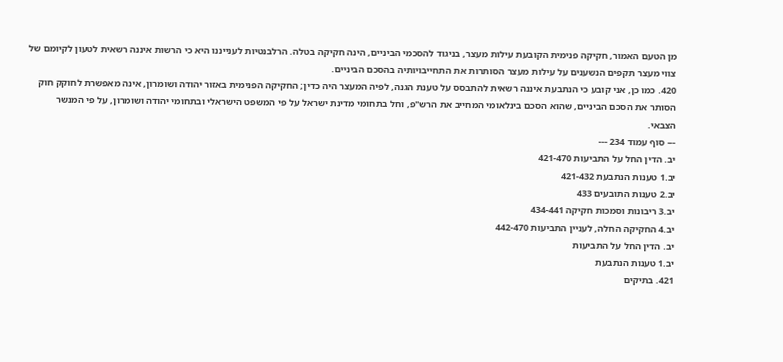מן הטעם האמור, חקיקה פנימית הקובעת עילות מעצר, בניגוד להסכמי הביניים, הינה חקיקה בטלה. הרלבנטיות לענייננו היא כי הרשות איננה רשאית לטעון לקיומם של צווי מעצר תקפים הנשענים על עילות מעצר הסותרות את התחייבויותיה בהסכם הביניים.
420. כמו כן, אני קובע כי הנתבעת איננה רשאית להתבסס על טענת הגנה, לפיה המעצר היה כדין; החקיקה הפנימית באזור יהודה ושומרון, אינה מאפשרת לחוקק חוק הסותר את הסכם הביניים, שהוא הסכם בינלאומי המחייב את הרש"פ, וחל בתחומי מדינת ישראל על פי המשפט הישראלי ובתחומי יהודה ושומרון, על פי המנשר הצבאי.
--- סוף עמוד 234 ---
יב. הדין החל על התביעות 421-470
יב.1 טענות הנתבעת 421-432
יב.2 טענות התובעים 433
יב.3 ריבונות וסמכות חקיקה 434-441
יב.4 החקיקה החלה, לעניין התביעות 442-470
יב. הדין החל על התביעות
יב.1 טענות הנתבעת
421. בתיקים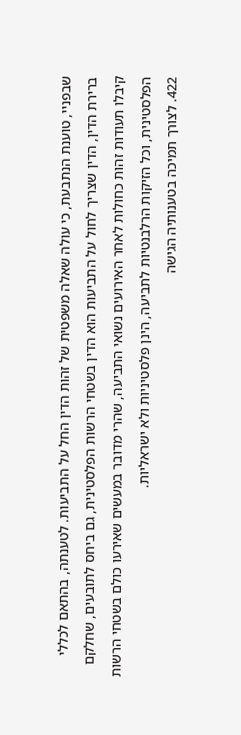שבפניי, טוענת הנתבעת, כי עולה שאלה משפטית של זהות הדין החל על התביעות. לטענתה, בהתאם לכללי ברירת הדין, הדין שצריך לחול על התביעות הוא הדין בשטחי הרשות הפלסטינית, גם ביחס לתובעים, שחלקם קיבלו תעודות זהות כחולות לאחר האירועים נשואי התביעה, שהרי מדובר במעשים שאירעו כולם בשטחי הרשות הפלסטינית, וכל הזיקות הרלבנטיות לתביעה, הינן פלסטיניות ולא ישראליות.
422. לצורך תמיכה בטענותיה הגישה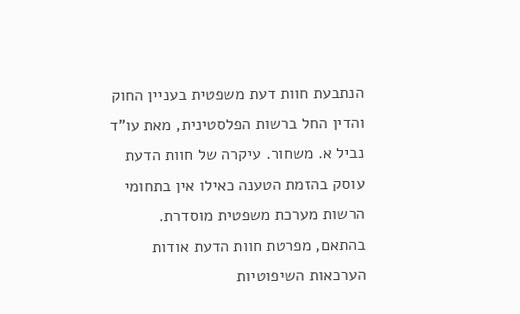הנתבעת חוות דעת משפטית בעניין החוק והדין החל ברשות הפלסטינית, מאת עו"ד נביל א. משחור. עיקרה של חוות הדעת עוסק בהזמת הטענה כאילו אין בתחומי הרשות מערכת משפטית מוסדרת. בהתאם, מפרטת חוות הדעת אודות הערכאות השיפוטיות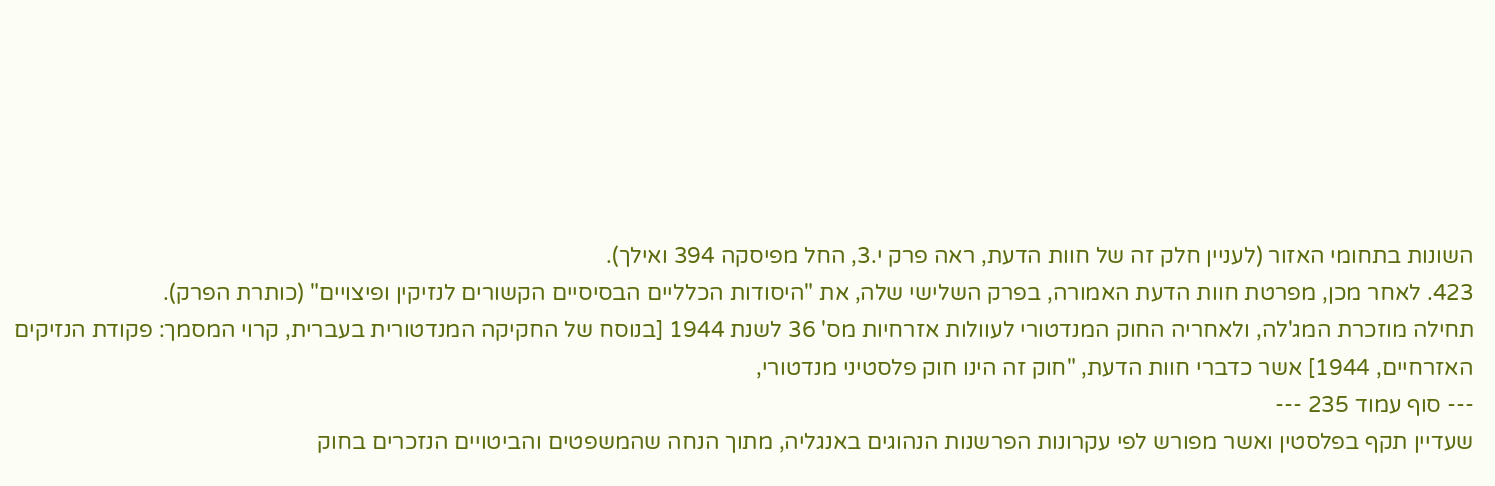השונות בתחומי האזור (לעניין חלק זה של חוות הדעת, ראה פרק י.3, החל מפיסקה 394 ואילך).
423. לאחר מכן, מפרטת חוות הדעת האמורה, בפרק השלישי שלה, את "היסודות הכלליים הבסיסיים הקשורים לנזיקין ופיצויים" (כותרת הפרק).
תחילה מוזכרת המג'לה, ולאחריה החוק המנדטורי לעוולות אזרחיות מס' 36 לשנת 1944 [בנוסח של החקיקה המנדטורית בעברית, קרוי המסמך: פקודת הנזיקים האזרחיים, 1944] אשר כדברי חוות הדעת, "חוק זה הינו חוק פלסטיני מנדטורי,
--- סוף עמוד 235 ---
שעדיין תקף בפלסטין ואשר מפורש לפי עקרונות הפרשנות הנהוגים באנגליה, מתוך הנחה שהמשפטים והביטויים הנזכרים בחוק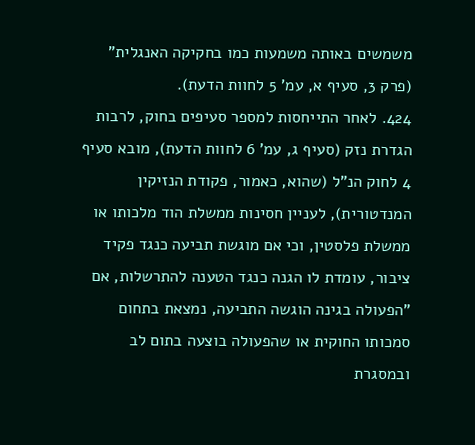משמשים באותה משמעות כמו בחקיקה האנגלית" (פרק 3, סעיף א, עמ' 5 לחוות הדעת).
424. לאחר התייחסות למספר סעיפים בחוק, לרבות הגדרת נזק (סעיף ג, עמ' 6 לחוות הדעת), מובא סעיף 4 לחוק הנ"ל (שהוא, כאמור, פקודת הנזיקין המנדטורית), לעניין חסינות ממשלת הוד מלכותו או ממשלת פלסטין, וכי אם מוגשת תביעה כנגד פקיד ציבור, עומדת לו הגנה כנגד הטענה להתרשלות, אם "הפעולה בגינה הוגשה התביעה, נמצאת בתחום סמכותו החוקית או שהפעולה בוצעה בתום לב ובמסגרת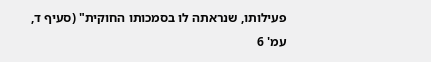פעילותו, שנראתה לו בסמכותו החוקית" (סעיף ד, עמ' 6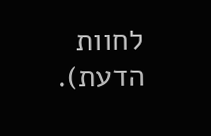לחוות הדעת).